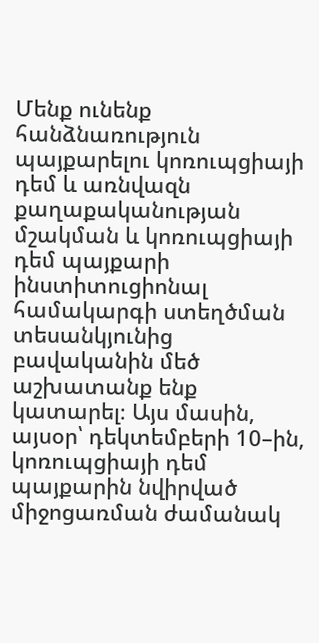Մենք ունենք հանձնառություն պայքարելու կոռուպցիայի դեմ և առնվազն քաղաքականության մշակման և կոռուպցիայի դեմ պայքարի ինստիտուցիոնալ համակարգի ստեղծման տեսանկյունից բավականին մեծ աշխատանք ենք կատարել։ Այս մասին, այսօր՝ դեկտեմբերի 10–ին, կոռուպցիայի դեմ պայքարին նվիրված միջոցառման ժամանակ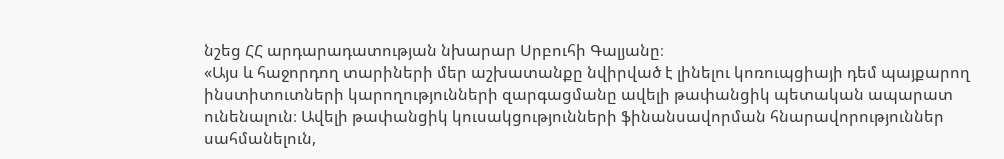նշեց ՀՀ արդարադատության նխարար Սրբուհի Գալյանը։
«Այս և հաջորդող տարիների մեր աշխատանքը նվիրված է լինելու կոռուպցիայի դեմ պայքարող ինստիտուտների կարողությունների զարգացմանը ավելի թափանցիկ պետական ապարատ ունենալուն։ Ավելի թափանցիկ կուսակցությունների ֆինանսավորման հնարավորություններ սահմանելուն,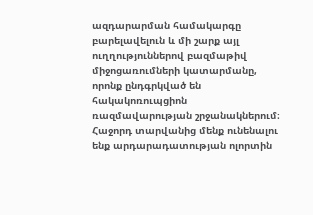ազդարարման համակարգը բարելավելուն և մի շարք այլ ուղղություններով բազմաթիվ միջոցառումների կատարմանը, որոնք ընդգրկված են հակակոռուպցիոն ռազմավարության շրջանակներում։
Հաջորդ տարվանից մենք ունենալու ենք արդարադատության ոլորտին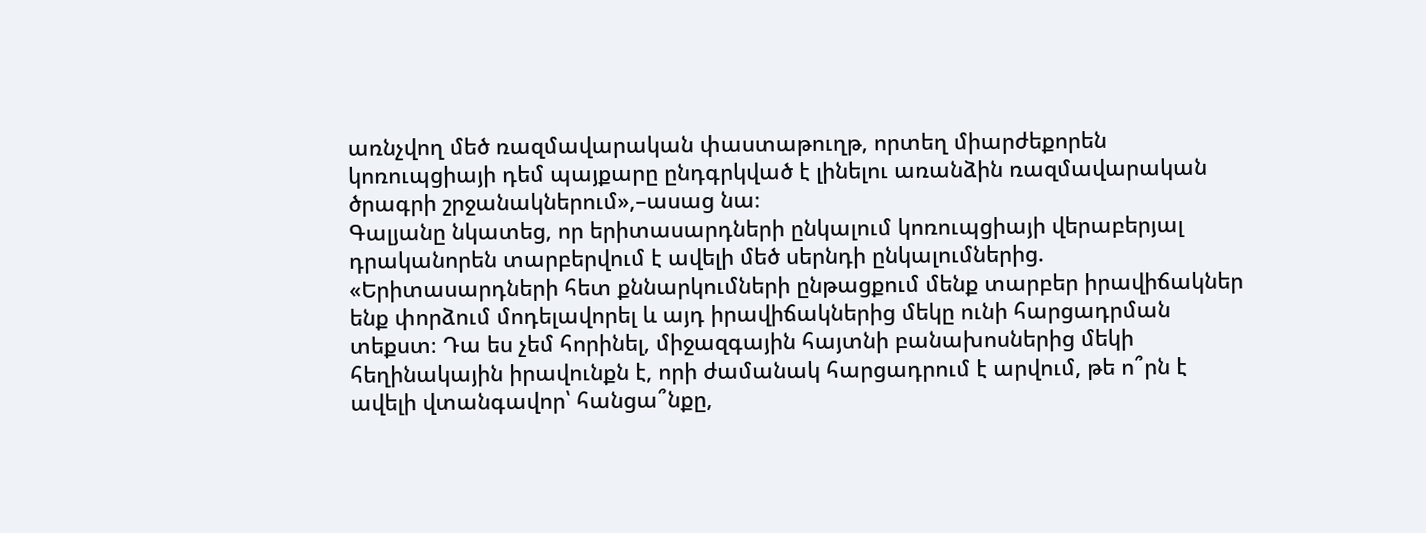առնչվող մեծ ռազմավարական փաստաթուղթ, որտեղ միարժեքորեն կոռուպցիայի դեմ պայքարը ընդգրկված է լինելու առանձին ռազմավարական ծրագրի շրջանակներում»,–ասաց նա։
Գալյանը նկատեց, որ երիտասարդների ընկալում կոռուպցիայի վերաբերյալ դրականորեն տարբերվում է ավելի մեծ սերնդի ընկալումներից. «Երիտասարդների հետ քննարկումների ընթացքում մենք տարբեր իրավիճակներ ենք փորձում մոդելավորել և այդ իրավիճակներից մեկը ունի հարցադրման տեքստ։ Դա ես չեմ հորինել, միջազգային հայտնի բանախոսներից մեկի հեղինակային իրավունքն է, որի ժամանակ հարցադրում է արվում, թե ո՞րն է ավելի վտանգավոր՝ հանցա՞նքը,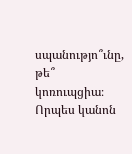սպանությո՞ւնը, թե՞ կոռուպցիա։ Որպես կանոն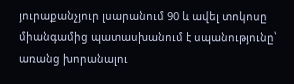յուրաքանչյուր լսարանում 90 և ավել տոկոսը միանգամից պատասխանում է սպանությունը՝ առանց խորանալու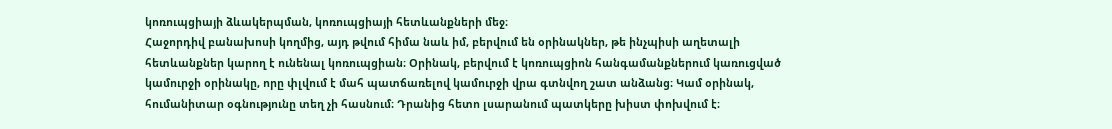կոռուպցիայի ձևակերպման, կոռուպցիայի հետևանքների մեջ։
Հաջորդիվ բանախոսի կողմից, այդ թվում հիմա նաև իմ, բերվում են օրինակներ, թե ինչպիսի աղետալի հետևանքներ կարող է ունենալ կոռուպցիան։ Օրինակ, բերվում է կոռուպցիոն հանգամանքներում կառուցված կամուրջի օրինակը, որը փլվում է մահ պատճառելով կամուրջի վրա գտնվող շատ անձանց։ Կամ օրինակ, հումանիտար օգնությունը տեղ չի հասնում։ Դրանից հետո լսարանում պատկերը խիստ փոխվում է։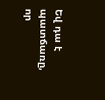Եվ դա է պատճառը, որ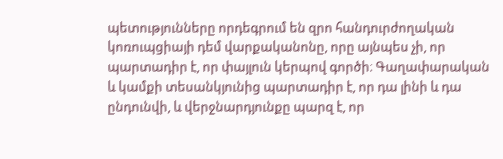պետությունները որդեգրում են զրո հանդուրժողական կոռուպցիայի դեմ վարքականոնը, որը այնպես չի, որ պարտադիր է, որ փայլուն կերպով գործի։ Գաղափարական և կամքի տեսանկյունից պարտադիր է, որ դա լինի և դա ընդունվի, և վերջնարդյունքը պարզ է, որ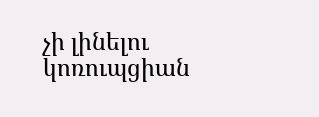չի լինելու կոռուպցիան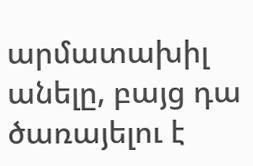արմատախիլ անելը, բայց դա ծառայելու է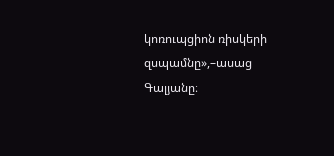կոռուպցիոն ռիսկերի զսպամնը»,–ասաց Գալյանը։